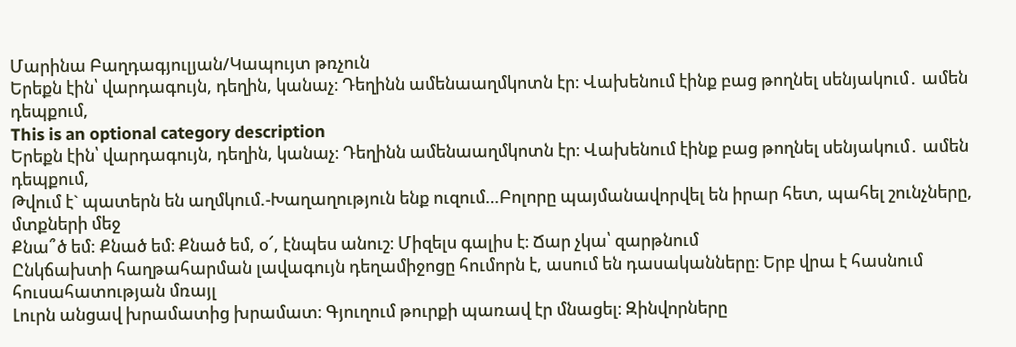Մարինա Բաղդագյուլյան/Կապույտ թռչուն
Երեքն էին՝ վարդագույն, դեղին, կանաչ։ Դեղինն ամենաաղմկոտն էր։ Վախենում էինք բաց թողնել սենյակում․ ամեն դեպքում,
This is an optional category description
Երեքն էին՝ վարդագույն, դեղին, կանաչ։ Դեղինն ամենաաղմկոտն էր։ Վախենում էինք բաց թողնել սենյակում․ ամեն դեպքում,
Թվում է` պատերն են աղմկում.-Խաղաղություն ենք ուզում…Բոլորը պայմանավորվել են իրար հետ, պահել շունչները, մտքների մեջ
Քնա՞ծ եմ: Քնած եմ։ Քնած եմ, օ՜, էնպես անուշ։ Միզելս գալիս է։ Ճար չկա՝ զարթնում
Ընկճախտի հաղթահարման լավագույն դեղամիջոցը հումորն է, ասում են դասականները։ Երբ վրա է հասնում հուսահատության մռայլ
Լուրն անցավ խրամատից խրամատ։ Գյուղում թուրքի պառավ էր մնացել։ Զինվորները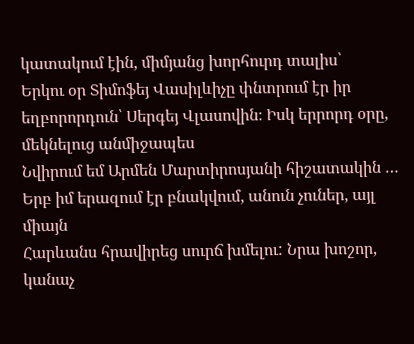կատակում էին, միմյանց խորհուրդ տալիս՝
Երկու օր Տիմոֆեյ Վասիլևիչը փնտրում էր իր եղբորորդուն՝ Սերգեյ Վլասովին։ Իսկ երրորդ օրը, մեկնելուց անմիջապես
Նվիրում եմ Արմեն Մարտիրոսյանի հիշատակին … Երբ իմ երազում էր բնակվում, անուն չուներ, այլ միայն
Հարևանս հրավիրեց սուրճ խմելու: Նրա խոշոր, կանաչ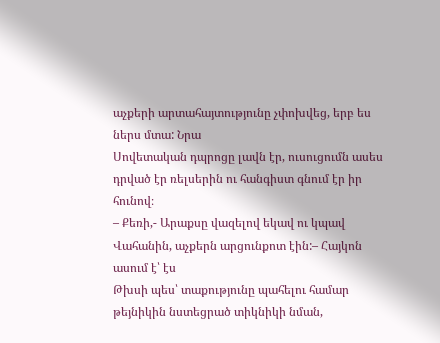աչքերի արտահայտությունը չփոխվեց, երբ ես ներս մտա: Նրա
Սովետական դպրոցը լավն էր, ուսուցումն ասես դրված էր ռելսերին ու հանգիստ գնում էր իր հունով։
– Քեռի,- Արաքսը վազելով եկավ ու կպավ Վահանին, աչքերն արցունքոտ էին:– Հայկոն ասում է՝ էս
Թխսի պես՝ տաքությունը պահելու համար թեյնիկին նստեցրած տիկնիկի նման,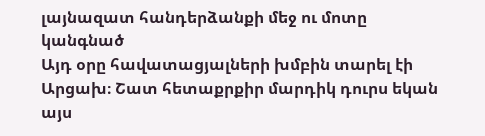լայնազատ հանդերձանքի մեջ ու մոտը կանգնած
Այդ օրը հավատացյալների խմբին տարել էի Արցախ։ Շատ հետաքրքիր մարդիկ դուրս եկան այս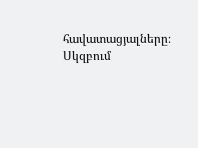հավատացյալները։ Սկզբում